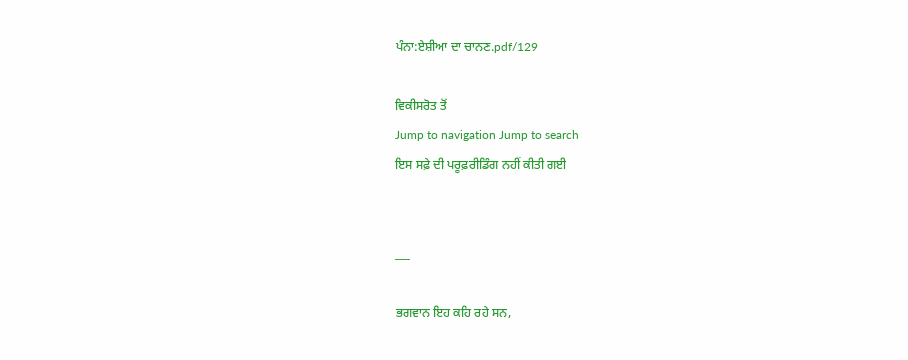ਪੰਨਾ:ਏਸ਼ੀਆ ਦਾ ਚਾਨਣ.pdf/129

ਵਿਕੀਸਰੋਤ ਤੋਂ
Jump to navigation Jump to search
ਇਸ ਸਫ਼ੇ ਦੀ ਪਰੂਫ਼ਰੀਡਿੰਗ ਨਹੀਂ ਕੀਤੀ ਗਈ


___

ਭਗਵਾਨ ਇਹ ਕਹਿ ਰਹੇ ਸਨ,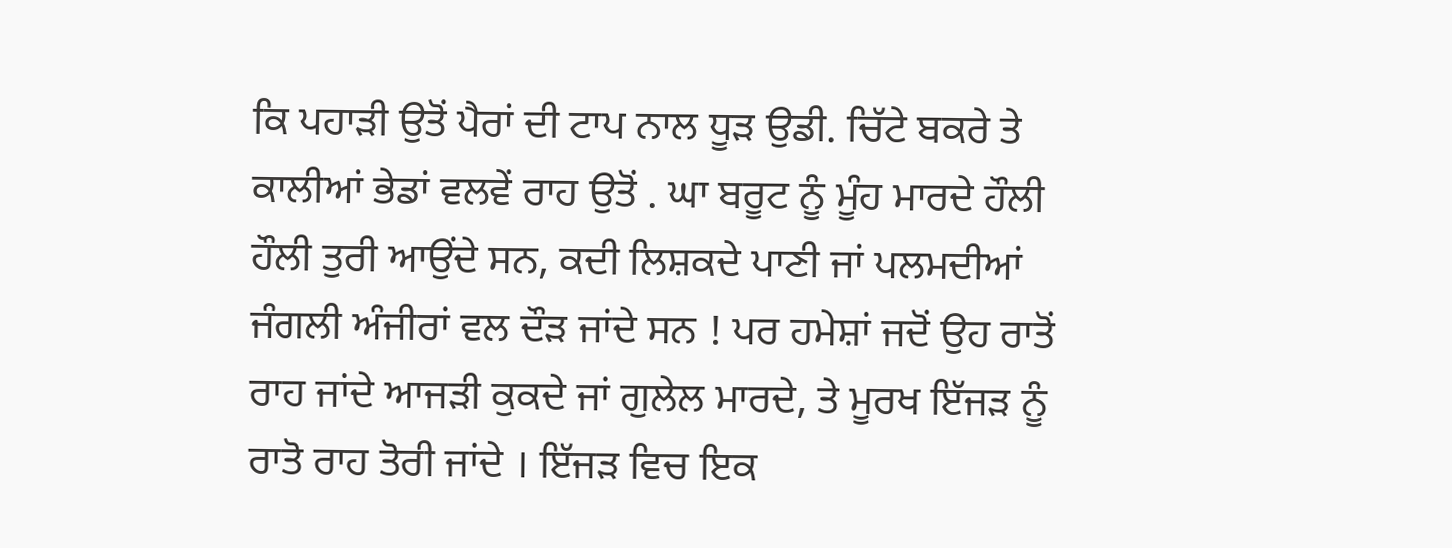ਕਿ ਪਹਾੜੀ ਉਤੋਂ ਪੈਰਾਂ ਦੀ ਟਾਪ ਨਾਲ ਧੂੜ ਉਡੀ. ਚਿੱਟੇ ਬਕਰੇ ਤੇ ਕਾਲੀਆਂ ਭੇਡਾਂ ਵਲਵੇਂ ਰਾਹ ਉਤੋਂ . ਘਾ ਬਰੂਟ ਨੂੰ ਮੂੰਹ ਮਾਰਦੇ ਹੌਲੀ ਹੌਲੀ ਤੁਰੀ ਆਉਂਦੇ ਸਨ, ਕਦੀ ਲਿਸ਼ਕਦੇ ਪਾਣੀ ਜਾਂ ਪਲਮਦੀਆਂ ਜੰਗਲੀ ਅੰਜੀਰਾਂ ਵਲ ਦੌੜ ਜਾਂਦੇ ਸਨ ! ਪਰ ਹਮੇਸ਼ਾਂ ਜਦੋਂ ਉਹ ਰਾਤੋਂ ਰਾਹ ਜਾਂਦੇ ਆਜੜੀ ਕੁਕਦੇ ਜਾਂ ਗੁਲੇਲ ਮਾਰਦੇ, ਤੇ ਮੂਰਖ ਇੱਜੜ ਨੂੰ ਰਾਤੋ ਰਾਹ ਤੋਰੀ ਜਾਂਦੇ । ਇੱਜੜ ਵਿਚ ਇਕ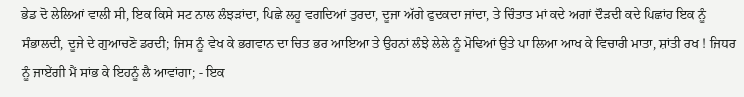ਭੇਡ ਦੋ ਲੇਲਿਆਂ ਵਾਲੀ ਸੀ, ਇਕ ਕਿਸੇ ਸਟ ਨਾਲ ਲੰਝੜਾਂਦਾ, ਪਿਛੇ ਲਹੂ ਵਗਦਿਆਂ ਤੁਰਦਾ, ਦੂਜਾ ਅੱਗੇ ਫੁਦਕਦਾ ਜਾਂਦਾ, ਤੇ ਚਿੰਤਾਤ ਮਾਂ ਕਦੇ ਅਗਾਂ ਦੌੜਦੀ ਕਦੇ ਪਿਛਾਂਹ ਇਕ ਨੂੰ ਸੰਭਾਲਦੀ, ਦੂਜੇ ਦੇ ਗੁਆਚਣੋ ਡਰਦੀ; ਜਿਸ ਨੂੰ ਵੇਖ ਕੇ ਭਗਵਾਨ ਦਾ ਚਿਤ ਭਰ ਆਇਆ ਤੇ ਉਹਨਾਂ ਲੰਝੇ ਲੇਲੇ ਨੂੰ ਮੋਢਿਆਂ ਉਤੇ ਪਾ ਲਿਆ ਆਖ ਕੇ ਵਿਚਾਰੀ ਮਾਤਾ, ਸ਼ਾਂਤੀ ਰਖ ! ਜਿਧਰ ਨੂੰ ਜਾਏਂਗੀ ਮੈਂ ਸਾਂਭ ਕੇ ਇਹਨੂੰ ਲੈ ਆਵਾਂਗਾ; - ਇਕ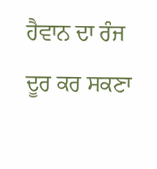ਹੈਵਾਨ ਦਾ ਰੰਜ ਦੂਰ ਕਰ ਸਕਣਾ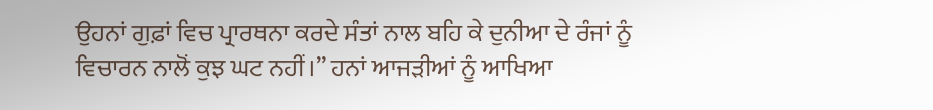ਉਹਨਾਂ ਗੁਫ਼ਾਂ ਵਿਚ ਪ੍ਰਾਰਥਨਾ ਕਰਦੇ ਸੰਤਾਂ ਨਾਲ ਬਹਿ ਕੇ ਦੁਨੀਆ ਦੇ ਰੰਜਾਂ ਨੂੰ ਵਿਚਾਰਨ ਨਾਲੋਂ ਕੁਝ ਘਟ ਨਹੀਂ।” ਹਨਾਂ ਆਜੜੀਆਂ ਨੂੰ ਆਖਿਆ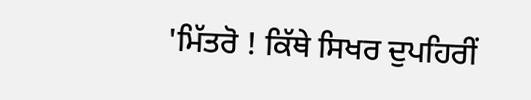'ਮਿੱਤਰੋ ! ਕਿੱਥੇ ਸਿਖਰ ਦੁਪਹਿਰੀਂ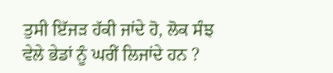ਤੁਸੀ ਇੱਜੜ ਹੱਕੀ ਜਾਂਦੇ ਹੋ, ਲੋਕ ਸੰਝ ਵੇਲੇ ਭੇਡਾਂ ਨੂੰ ਘਰੀਂ ਲਿਜਾਂਦੇ ਹਨ ?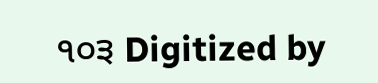੧੦੩ Digitized by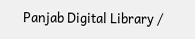Panjab Digital Library /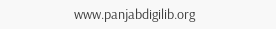www.panjabdigilib.org